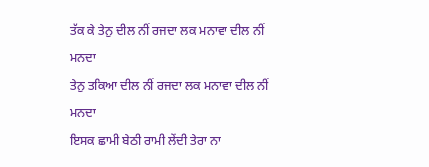ਤੱਕ ਕੇ ਤੇਨੁ ਦੀਲ ਨੀਂ ਰਜਦਾ ਲਕ ਮਨਾਵਾ ਦੀਲ ਨੀਂ ਮਨਦਾ
ਤੇਨੁ ਤਕਿਆ ਦੀਲ ਨੀਂ ਰਜਦਾ ਲਕ ਮਨਾਵਾ ਦੀਲ ਨੀਂ ਮਨਦਾ
ਇਸਕ ਛਾਮੀ ਬੇਠੀ ਰਾਮੀ ਲੇਂਦੀ ਤੇਰਾ ਨਾ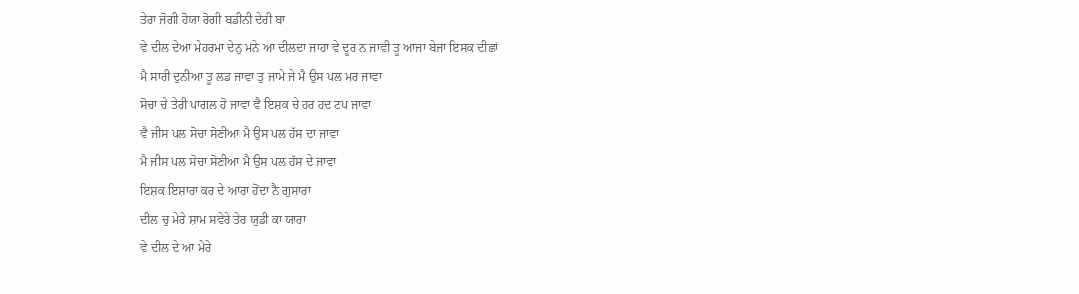ਤੇਰਾ ਜੋਗੀ ਹੋਯਾ ਰੋਗੀ ਬਡੀਨੀ ਦੇਰੀ ਬਾ
ਵੇ ਦੀਲ ਦੇਆ ਮੇਹਰਮਾ ਦੇਨੁ ਮਨੇ ਆ ਦੀਲਦਾ ਜਾਹਾ ਵੇ ਦੂਰ ਨ ਜਾਵੀ ਤੂ ਆਜਾ ਬੇਜਾ ਇਸਕ ਦੀਛਾਂ
ਮੈ ਸਾਰੀ ਦੁਨੀਆ ਤੂ ਲਡ ਜਾਵਾ ਤੁ ਜਾਮੇ ਜੇ ਮੈ ਉਸ ਪਲ ਮਰ ਜਾਵਾ
ਸੋਚਾ ਚੇ ਤੇਰੀ ਪਾਗਲ ਹੋ ਜਾਵਾ ਵੈ ਇਸ਼ਕ ਚੇ ਹਰ ਹਦ ਟਪ ਜਾਵਾ
ਵੈ ਜੀਸ ਪਲ ਸੋਚਾ ਸੋਣੀਆ ਮੈ ਉਸ ਪਲ ਹੱਸ ਦਾ ਜਾਵਾ
ਮੈ ਜੀਸ ਪਲ ਸੋਚਾ ਸੋਣੀਆ ਮੈ ਉਸ ਪਲ ਹੱਸ ਦੇ ਜਾਵਾ
ਇਸ਼ਕ ਇਸ਼ਾਰਾ ਕਰ ਦੇ ਆਰਾ ਹੋਂਦਾ ਨੈ ਗੁਸਾਰਾ
ਦੀਲ ਚੁ ਮੇਰੇ ਸ਼ਾਮ ਸਵੇਰੇ ਤੇਰ ਯੁਡੀ ਕਾ ਯਾਰਾ
ਵੇ ਦੀਲ ਦੇ ਆ ਮੇਰੇ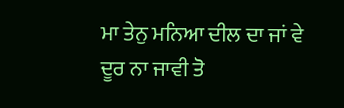ਮਾ ਤੇਨੁ ਮਨਿਆ ਦੀਲ ਦਾ ਜਾਂ ਵੇ ਦੂਰ ਨਾ ਜਾਵੀ ਤੋ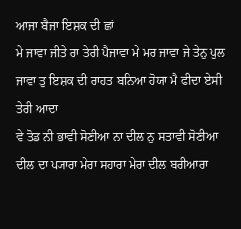ਆਜਾ ਬੈਜਾ ਇਸ਼ਕ ਦੀ ਛਾਂ
ਮੇ ਜਾਵਾ ਜੀਤੇ ਰਾ ਤੇਰੀ ਪੈਜਾਵਾ ਮੇ ਮਰ ਜਾਵਾ ਜੇ ਤੇਨੁ ਪੁਲ ਜਾਵਾ ਤੁ ਇਸ਼ਕ ਦੀ ਰਾਹਤ ਬਨਿਆ ਹੋਯਾ ਮੈ ਫੀਦਾ ਏਸੀ ਤੇਰੀ ਆਦਾ
ਵੇ ਤੋਡ ਨੀ ਭਾਵੀ ਸੋਣੀਆ ਨਾ ਦੀਲ ਨੁ ਸਤਾਵੀ ਸੋਣੀਆ
ਦੀਲ ਦਾ ਪ੍ਯਾਰਾ ਮੇਰਾ ਸਹਾਰਾ ਮੇਰਾ ਦੀਲ ਬਰੀਆਰਾ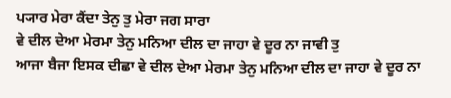ਪ੍ਯਾਰ ਮੇਰਾ ਕੈਂਦਾ ਤੇਨੁ ਤੁ ਮੇਰਾ ਜਗ ਸਾਰਾ
ਵੇ ਦੀਲ ਦੇਆ ਮੇਰਮਾ ਤੇਨੁ ਮਨਿਆ ਦੀਲ ਦਾ ਜਾਹਾ ਵੇ ਦੂਰ ਨਾ ਜਾਵੀ ਤੁ
ਆਜਾ ਬੈਜਾ ਇਸਕ ਦੀਛਾ ਵੇ ਦੀਲ ਦੇਆ ਮੇਰਮਾ ਤੇਨੁ ਮਨਿਆ ਦੀਲ ਦਾ ਜਾਹਾ ਵੇ ਦੂਰ ਨਾ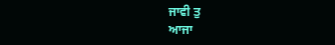ਜਾਵੀ ਤੁ
ਆਜਾ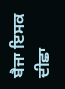ਬੈਜਾ ਇਸਕ ਦੀਛਾ